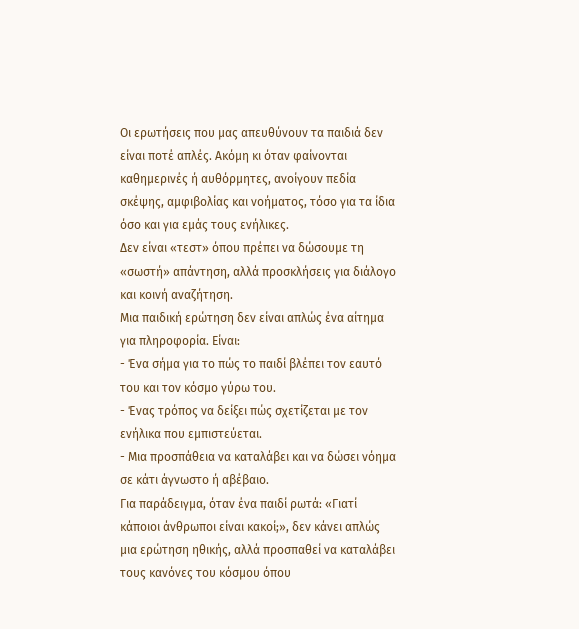Οι ερωτήσεις που μας απευθύνουν τα παιδιά δεν είναι ποτέ απλές. Ακόμη κι όταν φαίνονται καθημερινές ή αυθόρμητες, ανοίγουν πεδία σκέψης, αμφιβολίας και νοήματος, τόσο για τα ίδια όσο και για εμάς τους ενήλικες.
Δεν είναι «τεστ» όπου πρέπει να δώσουμε τη «σωστή» απάντηση, αλλά προσκλήσεις για διάλογο και κοινή αναζήτηση.
Μια παιδική ερώτηση δεν είναι απλώς ένα αίτημα για πληροφορία. Είναι:
- Ένα σήμα για το πώς το παιδί βλέπει τον εαυτό του και τον κόσμο γύρω του.
- Ένας τρόπος να δείξει πώς σχετίζεται με τον ενήλικα που εμπιστεύεται.
- Μια προσπάθεια να καταλάβει και να δώσει νόημα σε κάτι άγνωστο ή αβέβαιο.
Για παράδειγμα, όταν ένα παιδί ρωτά: «Γιατί κάποιοι άνθρωποι είναι κακοί;», δεν κάνει απλώς μια ερώτηση ηθικής, αλλά προσπαθεί να καταλάβει τους κανόνες του κόσμου όπου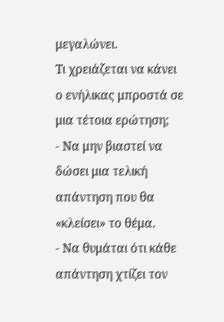μεγαλώνει.
Τι χρειάζεται να κάνει ο ενήλικας μπροστά σε μια τέτοια ερώτηση;
- Να μην βιαστεί να δώσει μια τελική απάντηση που θα «κλείσει» το θέμα.
- Να θυμάται ότι κάθε απάντηση χτίζει τον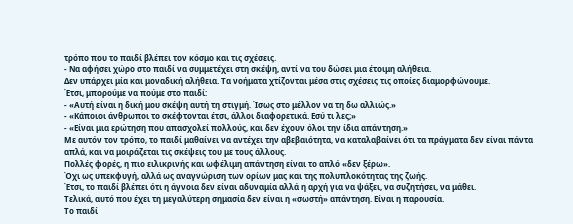τρόπο που το παιδί βλέπει τον κόσμο και τις σχέσεις.
- Να αφήσει χώρο στο παιδί να συμμετέχει στη σκέψη, αντί να του δώσει μια έτοιμη αλήθεια.
Δεν υπάρχει μία και μοναδική αλήθεια. Τα νοήματα χτίζονται μέσα στις σχέσεις τις οποίες διαμορφώνουμε.
Έτσι, μπορούμε να πούμε στο παιδί:
- «Αυτή είναι η δική μου σκέψη αυτή τη στιγμή. Ίσως στο μέλλον να τη δω αλλιώς.»
- «Κάποιοι άνθρωποι το σκέφτονται έτσι, άλλοι διαφορετικά. Εσύ τι λες;»
- «Είναι μια ερώτηση που απασχολεί πολλούς, και δεν έχουν όλοι την ίδια απάντηση.»
Με αυτόν τον τρόπο, το παιδί μαθαίνει να αντέχει την αβεβαιότητα, να καταλαβαίνει ότι τα πράγματα δεν είναι πάντα απλά, και να μοιράζεται τις σκέψεις του με τους άλλους.
Πολλές φορές, η πιο ειλικρινής και ωφέλιμη απάντηση είναι το απλό «δεν ξέρω».
Όχι ως υπεκφυγή, αλλά ως αναγνώριση των ορίων μας και της πολυπλοκότητας της ζωής.
Έτσι, το παιδί βλέπει ότι η άγνοια δεν είναι αδυναμία αλλά η αρχή για να ψάξει, να συζητήσει, να μάθει.
Τελικά, αυτό που έχει τη μεγαλύτερη σημασία δεν είναι η «σωστή» απάντηση. Είναι η παρουσία.
Το παιδί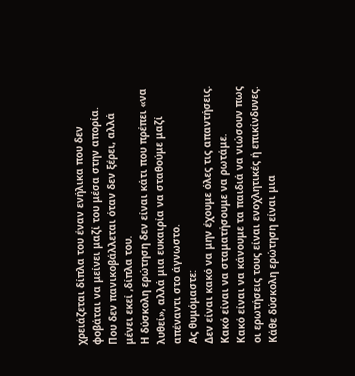χρειάζεται δίπλα του έναν ενήλικα που δεν φοβάται να μείνει μαζί του μέσα στην απορία.
Που δεν πανικοβάλλεται όταν δεν ξέρει, αλλά μένει εκεί ,δίπλα του.
Η δύσκολη ερώτηση δεν είναι κάτι που πρέπει «να λυθεί», αλλά μια ευκαιρία να σταθούμε μαζί απέναντι στο άγνωστο.
Ας θυμόμαστε:
Δεν είναι κακό να μην έχουμε όλες τις απαντήσεις.
Κακό είναι να σταματήσουμε να ρωτάμε.
Κακό είναι να κάνουμε τα παιδιά να νιώσουν πως οι ερωτήσεις τους είναι ενοχλητικές ή επικίνδυνες.
Κάθε δύσκολη ερώτηση είναι μια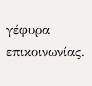γέφυρα επικοινωνίας.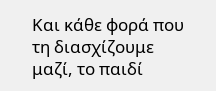Και κάθε φορά που τη διασχίζουμε μαζί, το παιδί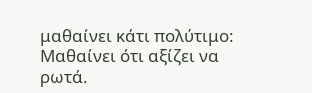μαθαίνει κάτι πολύτιμο:
Μαθαίνει ότι αξίζει να ρωτά.